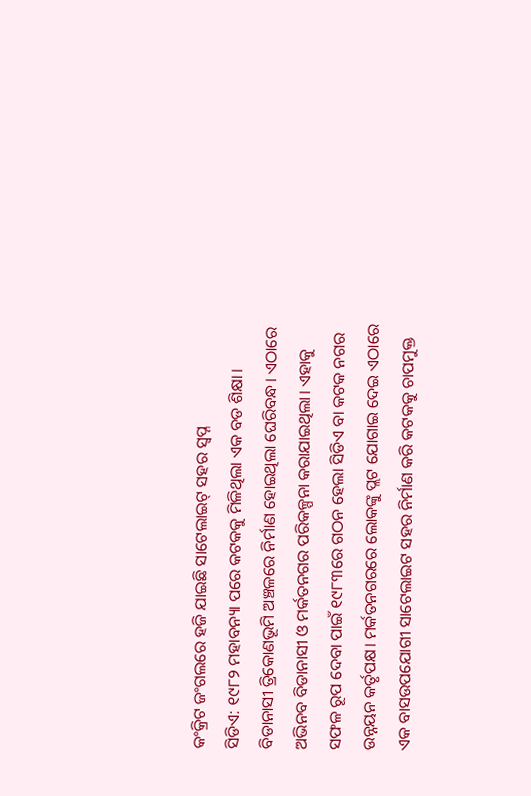କଂକ୍ରିଟ ଜଂଗଲରେ ହଜି ଯାଇଛି ସାଟେଲାଇଟ୍ ସହର ସ୍ବପ୍ନ
ସିଡିଏ: ୧୯୮୨ ମହାବନ୍ୟା ପରେ କଟକକୁ ମିଳିଥିଲା ଏକ ବଡ ଶିକ୍ଷା। ବିଡାନାସୀ ତ୍ରିକୋଣଭୂମି ଅଞ୍ଚଳରେ ନିର୍ମାଣ ହୋଇଥିଲା ଘେରିବନ୍ଧ। ଏଠାରେ ଅଭିନବ ବିଡାନାସୀ ଓ ମର୍କତନଗର ପରିକଳ୍ପନା କରାଯାଇଥିଲା। ଏହାକୁ ସଫଳ ରୂପ ଦେବା ପାଇଁ ୧୯୮୩ରେ ଗଠନ ହେଲା ସିଡିଏ ବା କଟକ ନଗର ଉନ୍ନୟନ କର୍ତୃପକ୍ଷ। ମର୍କତନଗରରେ ଲୋକଙ୍କୁ ପ୍ଲଟ ଯୋଗାଇ ଦେଇ ଏଠାରେ ଏକ ବାସଉପଯୋଗୀ ସାଟେଲାଇଟ ସହର ନିର୍ମାଣ କରି କଟକକୁ ଚାପମୁକ୍ତ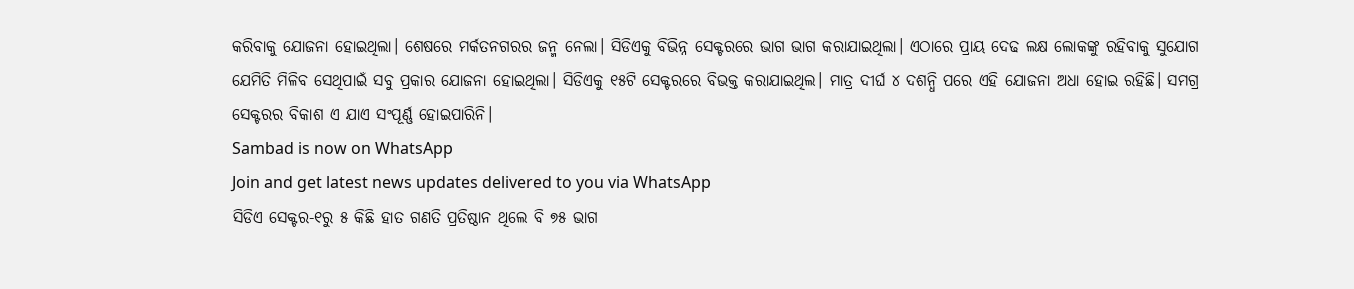କରିବାକୁ ଯୋଜନା ହୋଇଥିଲା। ଶେଷରେ ମର୍କତନଗରର ଜନ୍ମ ନେଲା। ସିଡିଏକୁ ବିଭିନ୍ନ ସେକ୍ଟରରେ ଭାଗ ଭାଗ କରାଯାଇଥିଲା। ଏଠାରେ ପ୍ରାୟ ଦେଢ ଲକ୍ଷ ଲୋକଙ୍କୁ ରହିବାକୁ ସୁଯୋଗ ଯେମିତି ମିଳିବ ସେଥିପାଇଁ ସବୁ ପ୍ରକାର ଯୋଜନା ହୋଇଥିଲା। ସିଡିଏକୁ ୧୫ଟି ସେକ୍ଟରରେ ବିଭକ୍ତ କରାଯାଇଥିଲ। ମାତ୍ର ଦୀର୍ଘ ୪ ଦଶନ୍ଧି ପରେ ଏହି ଯୋଜନା ଅଧା ହୋଇ ରହିଛି। ସମଗ୍ର ସେକ୍ଟରର ବିକାଶ ଏ ଯାଏ ସଂପୂର୍ଣ୍ଣ ହୋଇପାରିନି।
Sambad is now on WhatsApp
Join and get latest news updates delivered to you via WhatsApp
ସିଡିଏ ସେକ୍ଟର-୧ରୁ ୫ କିଛି ହାତ ଗଣତି ପ୍ରତିଷ୍ଠାନ ଥିଲେ ବି ୭୫ ଭାଗ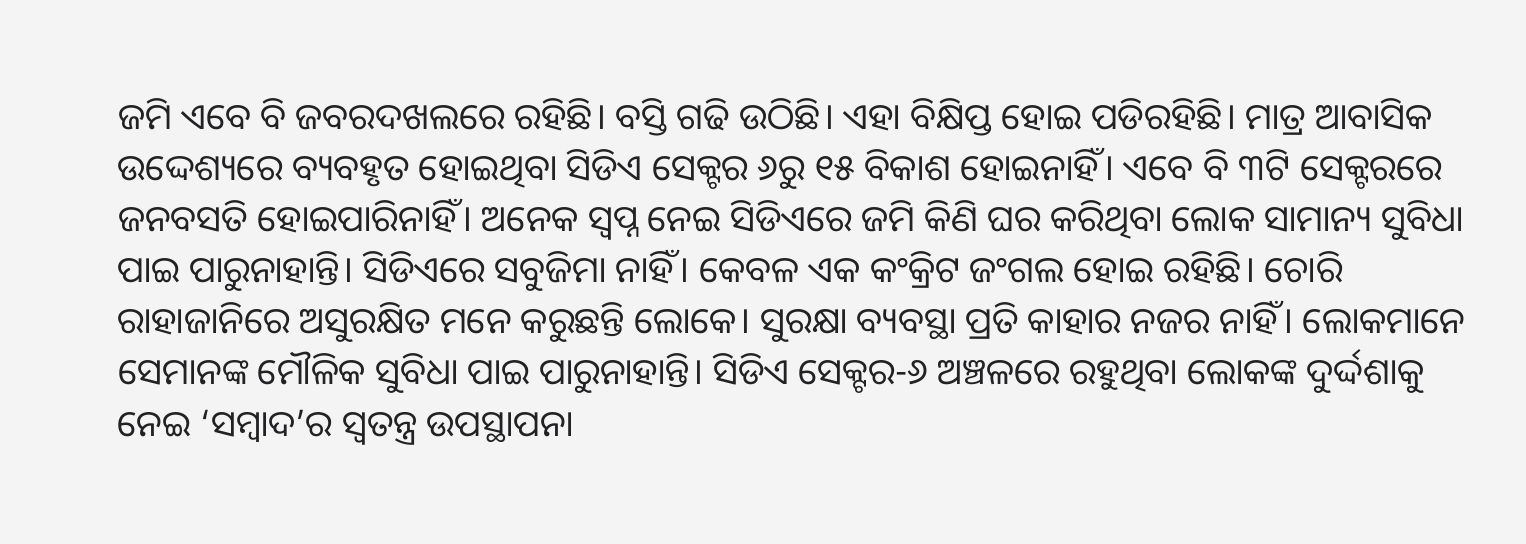ଜମି ଏବେ ବି ଜବରଦଖଲରେ ରହିଛି। ବସ୍ତି ଗଢି ଉଠିଛି। ଏହା ବିକ୍ଷିପ୍ତ ହୋଇ ପଡିରହିଛି। ମାତ୍ର ଆବାସିକ ଉଦ୍ଦେଶ୍ୟରେ ବ୍ୟବହୃତ ହୋଇଥିବା ସିଡିଏ ସେକ୍ଟର ୬ରୁ ୧୫ ବିକାଶ ହୋଇନାହିଁ। ଏବେ ବି ୩ଟି ସେକ୍ଟରରେ ଜନବସତି ହୋଇପାରିନାହିଁ। ଅନେକ ସ୍ବପ୍ନ ନେଇ ସିଡିଏରେ ଜମି କିଣି ଘର କରିଥିବା ଲୋକ ସାମାନ୍ୟ ସୁବିଧା ପାଇ ପାରୁନାହାନ୍ତି। ସିଡିଏରେ ସବୁଜିମା ନାହିଁ। କେବଳ ଏକ କଂକ୍ରିଟ ଜଂଗଲ ହୋଇ ରହିଛି। ଚୋରି ରାହାଜାନିରେ ଅସୁରକ୍ଷିତ ମନେ କରୁଛନ୍ତି ଲୋକେ। ସୁରକ୍ଷା ବ୍ୟବସ୍ଥା ପ୍ରତି କାହାର ନଜର ନାହିଁ। ଲୋକମାନେ ସେମାନଙ୍କ ମୌଳିକ ସୁବିଧା ପାଇ ପାରୁନାହାନ୍ତି। ସିଡିଏ ସେକ୍ଟର-୬ ଅଞ୍ଚଳରେ ରହୁଥିବା ଲୋକଙ୍କ ଦୁର୍ଦ୍ଦଶାକୁ ନେଇ ‘ସମ୍ବାଦ’ର ସ୍ବତନ୍ତ୍ର ଉପସ୍ଥାପନା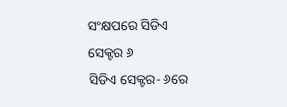ସଂକ୍ଷପରେ ସିଡିଏ ସେକ୍ଟର ୬
ସିଡିଏ ସେକ୍ଟର- ୬ରେ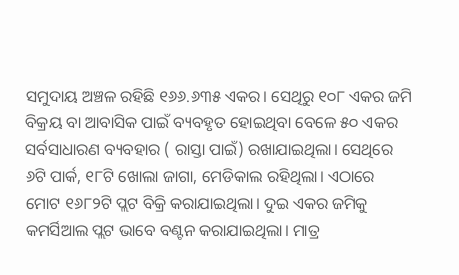ସମୁଦାୟ ଅଞ୍ଚଳ ରହିଛି ୧୬୬.୬୩୫ ଏକର। ସେଥିରୁ ୧୦୮ ଏକର ଜମି ବିକ୍ରୟ ବା ଆବାସିକ ପାଇଁ ବ୍ୟବହୃତ ହୋଇଥିବା ବେଳେ ୫୦ ଏକର ସର୍ବସାଧାରଣ ବ୍ୟବହାର ( ରାସ୍ତା ପାଇଁ) ରଖାଯାଇଥିଲା। ସେଥିରେ ୬ଟି ପାର୍କ, ୧୮ଟି ଖୋଲା ଜାଗା, ମେଡିକାଲ ରହିଥିଲା। ଏଠାରେ ମୋଟ ୧୬୮୨ଟି ପ୍ଲଟ ବିକ୍ରି କରାଯାଇଥିଲା। ଦୁଇ ଏକର ଜମିକୁ କମର୍ସିଆଲ ପ୍ଲଟ ଭାବେ ବଣ୍ଟନ କରାଯାଇଥିଲା। ମାତ୍ର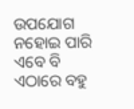ଉପଯୋଗ ନହୋଇ ପାରି ଏବେ ବି ଏଠାରେ ବହୁ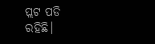ପ୍ଲଟ ପଡି ରହିଛି।